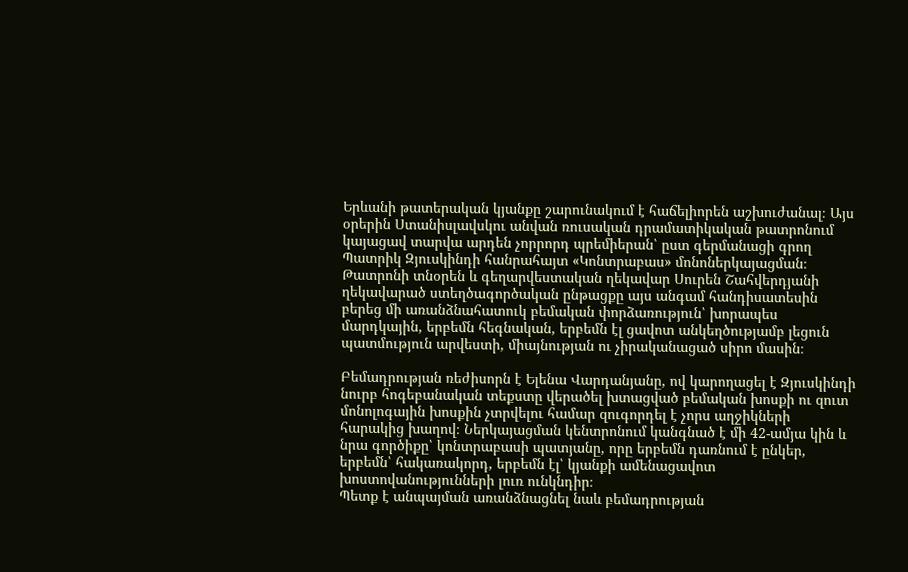Երևանի թատերական կյանքը շարունակում է հաճելիորեն աշխուժանալ։ Այս օրերին Ստանիսլավսկու անվան ռուսական դրամատիկական թատրոնում կայացավ տարվա արդեն չորրորդ պրեմիերան՝ ըստ գերմանացի գրող Պատրիկ Զյուսկինդի հանրահայտ «Կոնտրաբաս» մոնոներկայացման։
Թատրոնի տնօրեն և գեղարվեստական ղեկավար Սուրեն Շահվերդյանի ղեկավարած ստեղծագործական ընթացքը այս անգամ հանդիսատեսին բերեց մի առանձնահատուկ բեմական փորձառություն՝ խորապես մարդկային, երբեմն հեգնական, երբեմն էլ ցավոտ անկեղծությամբ լեցուն պատմություն արվեստի, միայնության ու չիրականացած սիրո մասին։

Բեմադրության ռեժիսորն է Ելենա Վարդանյանը, ով կարողացել է Զյուսկինդի նուրբ հոգեբանական տեքստը վերածել խտացված բեմական խոսքի ու զուտ մոնոլոգային խոսքին չտրվելու համար զուգորդել է չորս աղջիկների հարակից խաղով։ Ներկայացման կենտրոնում կանգնած է մի 42-ամյա կին և նրա գործիքը՝ կոնտրաբասի պատյանը, որը երբեմն դառնում է ընկեր, երբեմն՝ հակառակորդ, երբեմն էլ՝ կյանքի ամենացավոտ խոստովանությունների լուռ ունկնդիր։
Պետք է անպայման առանձնացնել նաև բեմադրության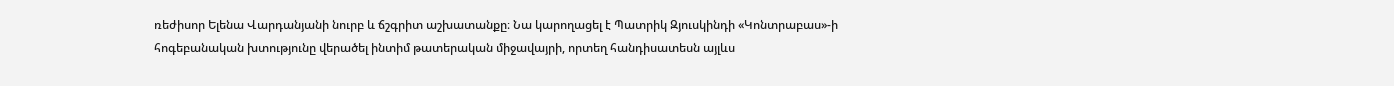ռեժիսոր Ելենա Վարդանյանի նուրբ և ճշգրիտ աշխատանքը։ Նա կարողացել է Պատրիկ Զյուսկինդի «Կոնտրաբաս»-ի հոգեբանական խտությունը վերածել ինտիմ թատերական միջավայրի, որտեղ հանդիսատեսն այլևս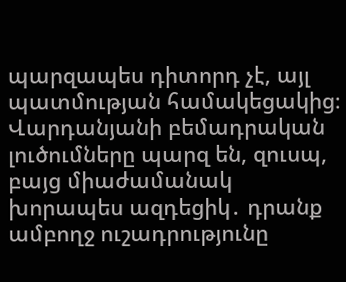պարզապես դիտորդ չէ, այլ պատմության համակեցակից։ Վարդանյանի բեմադրական լուծումները պարզ են, զուսպ, բայց միաժամանակ խորապես ազդեցիկ․ դրանք ամբողջ ուշադրությունը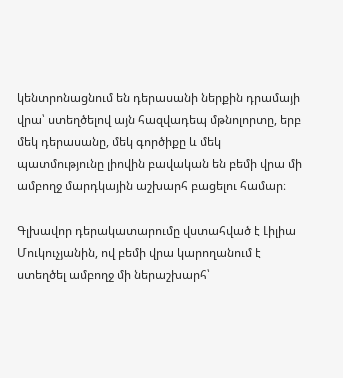կենտրոնացնում են դերասանի ներքին դրամայի վրա՝ ստեղծելով այն հազվադեպ մթնոլորտը, երբ մեկ դերասանը, մեկ գործիքը և մեկ պատմությունը լիովին բավական են բեմի վրա մի ամբողջ մարդկային աշխարհ բացելու համար։

Գլխավոր դերակատարումը վստահված է Լիլիա Մուկուչյանին, ով բեմի վրա կարողանում է ստեղծել ամբողջ մի ներաշխարհ՝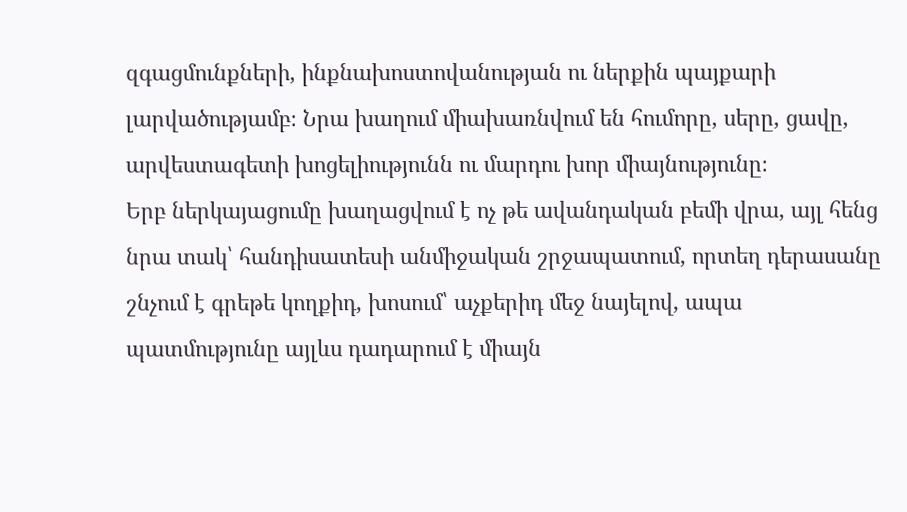զգացմունքների, ինքնախոստովանության ու ներքին պայքարի լարվածությամբ։ Նրա խաղում միախառնվում են հումորը, սերը, ցավը, արվեստագետի խոցելիությունն ու մարդու խոր միայնությունը։
Երբ ներկայացումը խաղացվում է ոչ թե ավանդական բեմի վրա, այլ հենց նրա տակ՝ հանդիսատեսի անմիջական շրջապատում, որտեղ դերասանը շնչում է գրեթե կողքիդ, խոսում՝ աչքերիդ մեջ նայելով, ապա պատմությունը այլևս դադարում է միայն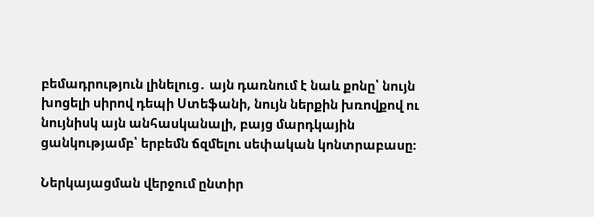բեմադրություն լինելուց․ այն դառնում է նաև քոնը՝ նույն խոցելի սիրով դեպի Ստեֆանի, նույն ներքին խռովքով ու նույնիսկ այն անհասկանալի, բայց մարդկային ցանկությամբ՝ երբեմն ճզմելու սեփական կոնտրաբասը։

Ներկայացման վերջում ընտիր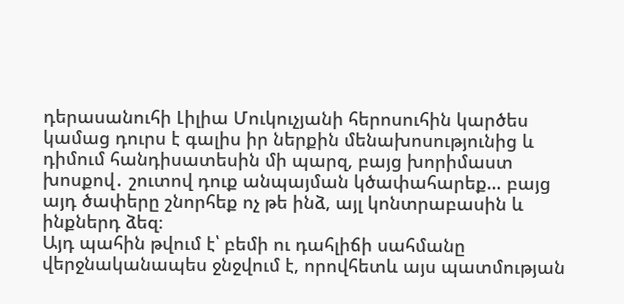դերասանուհի Լիլիա Մուկուչյանի հերոսուհին կարծես կամաց դուրս է գալիս իր ներքին մենախոսությունից և դիմում հանդիսատեսին մի պարզ, բայց խորիմաստ խոսքով․ շուտով դուք անպայման կծափահարեք… բայց այդ ծափերը շնորհեք ոչ թե ինձ, այլ կոնտրաբասին և ինքներդ ձեզ։
Այդ պահին թվում է՝ բեմի ու դահլիճի սահմանը վերջնականապես ջնջվում է, որովհետև այս պատմության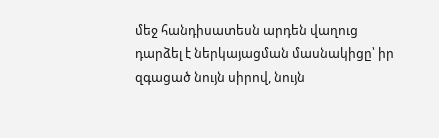մեջ հանդիսատեսն արդեն վաղուց դարձել է ներկայացման մասնակիցը՝ իր զգացած նույն սիրով, նույն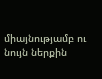միայնությամբ ու նույն ներքին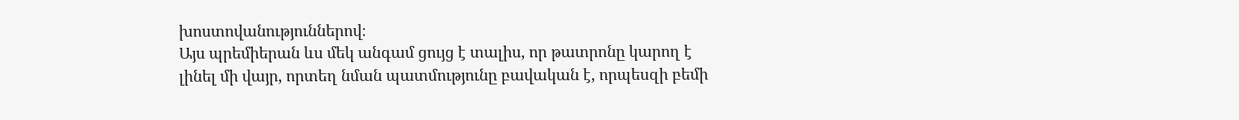խոստովանություններով։
Այս պրեմիերան ևս մեկ անգամ ցույց է տալիս, որ թատրոնը կարող է լինել մի վայր, որտեղ նման պատմությունը բավական է, որպեսզի բեմի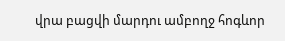վրա բացվի մարդու ամբողջ հոգևոր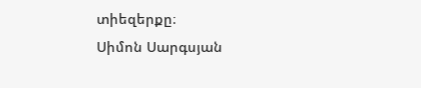տիեզերքը։
Սիմոն Սարգսյան